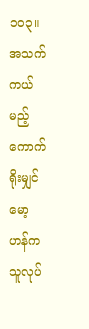၁၀၃။ အသက်ကယ်မည့် ကောက်ရိုးမျှင်
မော့ဟန်က သူလုပ်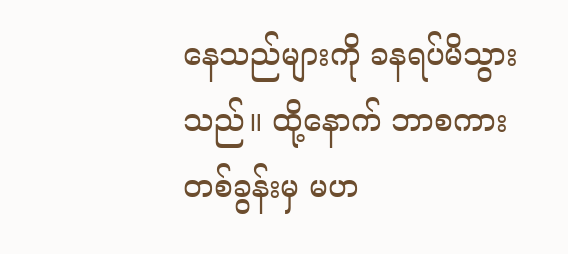နေသည်များကို ခနရပ်မိသွားသည်။ ထို့နောက် ဘာစကားတစ်ခွန်းမှ မဟ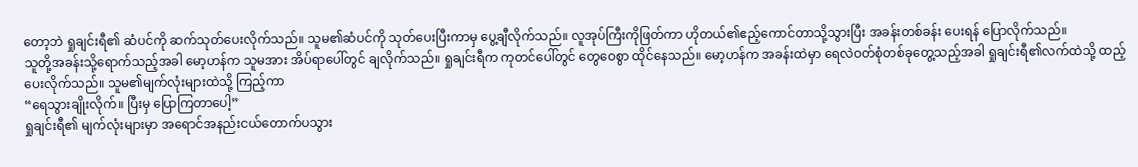တော့ဘဲ ရှုချင်းရီ၏ ဆံပင်ကို ဆက်သုတ်ပေးလိုက်သည်။ သူမ၏ဆံပင်ကို သုတ်ပေးပြီးကာမှ ပွေ့ချီလိုက်သည်။ လူအုပ်ကြီးကိုဖြတ်ကာ ဟိုတယ်၏ဧည့်ကောင်တာသို့သွားပြီး အခန်းတစ်ခန်း ပေးရန် ပြောလိုက်သည်။
သူတို့အခန်းသို့ရောက်သည့်အခါ မော့ဟန်က သူမအား အိပ်ရာပေါ်တွင် ချလိုက်သည်။ ရှုချင်းရီက ကုတင်ပေါ်တွင် တွေဝေစွာ ထိုင်နေသည်။ မော့ဟန်က အခန်းထဲမှာ ရေလဲဝတ်စုံတစ်ခုတွေ့သည့်အခါ ရှုချင်းရီ၏လက်ထဲသို့ ထည့်ပေးလိုက်သည်။ သူမ၏မျက်လုံးများထဲသို့ ကြည့်ကာ
“ရေသွားချိုးလိုက်။ ပြီးမှ ပြောကြတာပေါ့”
ရှုချင်းရီ၏ မျက်လုံးများမှာ အရောင်အနည်းငယ်တောက်ပသွား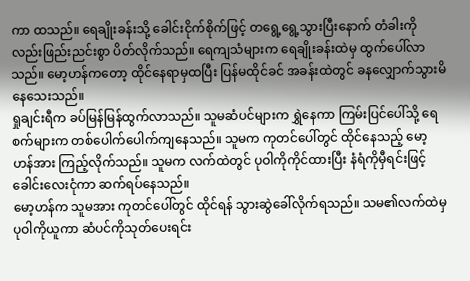ကာ ထသည်။ ရေချိုးခန်းသို့ ခေါင်းငိုက်စိုက်ဖြင့် တရွေ့ရွေ့သွားပြီးနောက် တံခါးကိုလည်းဖြည်းညင်းစွာ ပိတ်လိုက်သည်။ ရေကျသံများက ရေချိုးခန်းထဲမှ ထွက်ပေါ်လာသည်။ မော့ဟန်ကတော့ ထိုင်နေရာမှထပြီး ပြန်မထိုင်ခင် အခန်းထဲတွင် ခနလျှောက်သွားမိနေသေးသည်။
ရှုချင်းရီက ခပ်မြန်မြန်ထွက်လာသည်။ သူမဆံပင်များက ရွှဲနေကာ ကြမ်းပြင်ပေါ်သို့ ရေစက်များက တစ်ပေါက်ပေါက်ကျနေသည်။ သူမက ကုတင်ပေါ်တွင် ထိုင်နေသည့် မော့ဟန်အား ကြည့်လိုက်သည်။ သူမက လက်ထဲတွင် ပုဝါကိုကိုင်ထားပြီး နံရံကိုမှီရင်းဖြင့် ခေါင်းလေးငုံကာ ဆက်ရပ်နေသည်။
မော့ဟန်က သူမအား ကုတင်ပေါ်တွင် ထိုင်ရန် သွားဆွဲခေါ်လိုက်ရသည်။ သမ၏လက်ထဲမှ ပုဝါကိုယူကာ ဆံပင်ကိုသုတ်ပေးရင်း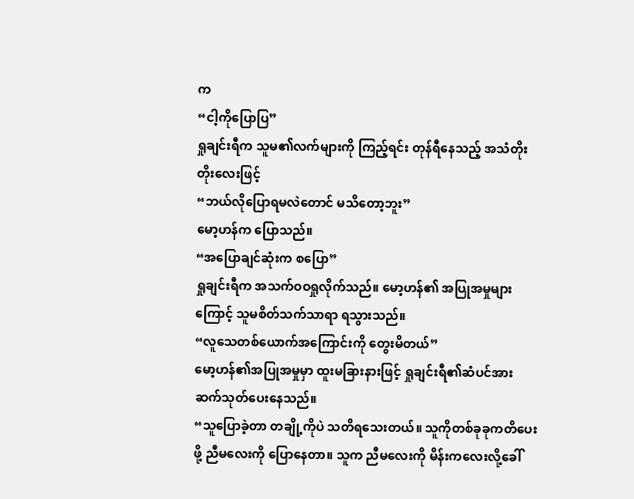က
“ငါ့ကိုပြောပြ”
ရှုချင်းရီက သူမ၏လက်များကို ကြည့်ရင်း တုန်ရီနေသည့် အသံတိုးတိုးလေးဖြင့်
“ဘယ်လိုပြောရမလဲတောင် မသိတော့ဘူး”
မော့ဟန်က ပြောသည်။
“အပြောချင်ဆုံးက စပြော”
ရှုချင်းရီက အသက်ဝဝရှုလိုက်သည်။ မော့ဟန်၏ အပြုအမှုများကြောင့် သူမစိတ်သက်သာရာ ရသွားသည်။
“လူသေတစ်ယောက်အကြောင်းကို တွေးမိတယ်”
မော့ဟန်၏အပြုအမှုမှာ ထူးမခြားနားဖြင့် ရှုချင်းရီ၏ဆံပင်အား ဆက်သုတ်ပေးနေသည်။
“သူပြောခဲ့တာ တချို့ကိုပဲ သတိရသေးတယ်။ သူကိုတစ်ခုခုကတိပေးဖို့ ညီမလေးကို ပြောနေတာ။ သူက ညီမလေးကို မိန်းကလေးလို့ခေါ်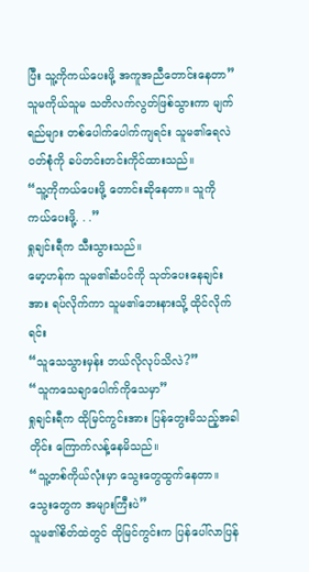ပြီး သူ့ကိုကယ်ပေးဖို့ အကူအညီတောင်းနေတာ”
သူမကိုယ်သူမ သတိလက်လွတ်ဖြစ်သွားကာ မျက်ရည်များ တစ်ပေါက်ပေါက်ကျရင်း သူမ၏ရေလဲဝတ်စုံကို ခပ်တင်းတင်းကိုင်ထားသည်။
“သူ့ကိုကယ်ပေးဖို့ တောင်းဆိုနေတာ။ သူကို ကယ်ပေးဖို့. . .”
ရှုချင်းရီက သီးသွားသည်။
မော့ဟန်က သူမ၏ဆံပင်ကို သုတ်ပေးနေချင်းအား ရပ်လိုက်ကာ သူမ၏ဘေးနားသို့ ထိုင်လိုက်ရင်း
“သူသေသွားမှန်း ဘယ်လိုလုပ်သိလဲ?”
“သူကသေချာပေါက်ကိုသေမှာ”
ရှုချင်းရီက ထိုမြင်ကွင်းအား ပြန်တွေးမိသည့်အခါတိုင်း ကြောက်လန့်နေမိသည်။
“သူ့တစ်ကိုယ်လုံးမှာ သွေးတွေထွက်နေတာ။ သွေးတွေက အများကြီးပဲ”
သူမ၏စိတ်ထဲတွင် ထိုမြင်ကွင်းက ပြန်ပေါ်လာပြန်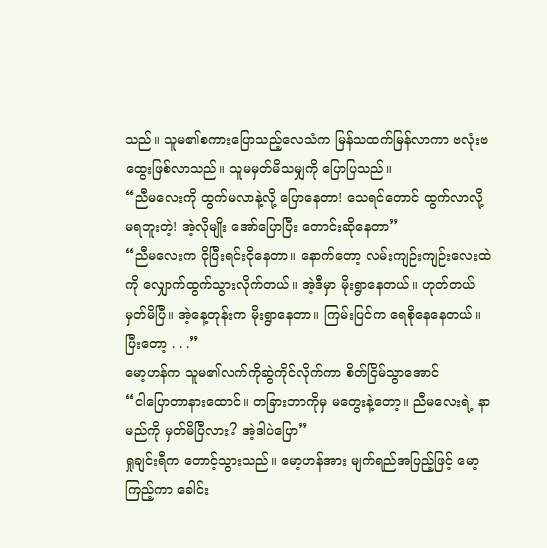သည်။ သူမ၏စကားပြောသည့်လေသံက မြန်သထက်မြန်လာကာ ဗလုံးဗထွေးဖြစ်လာသည်။ သူမမှတ်မိသမျှကို ပြောပြသည်။
“ညီမလေးကို ထွက်မလာနဲ့လို့ ပြောနေတာ! သေရင်တောင် ထွက်လာလို့ မရဘူးတဲ့! အဲ့လိုမျိုး အော်ပြောပြီး တောင်းဆိုနေတာ”
“ညီမလေးက ငိုပြီးရင်းငိုနေတာ။ နောက်တော့ လမ်းကျဉ်းကျဉ်းလေးထဲကို လျှောက်ထွက်သွားလိုက်တယ်။ အဲ့ဒီမှာ မိုးရွာနေတယ်။ ဟုတ်တယ် မှတ်မိပြီ။ အဲ့နေ့တုန်းက မိုးရွာနေတာ။ ကြမ်းပြင်က ရေစိုနေနေတယ်။ ပြီးတော့ . . .”
မော့ဟန်က သူမ၏လက်ကိုဆွဲကိုင်လိုက်ကာ စိတ်ငြိမ်သွာအောင်
“ငါပြောတာနားထောင်။ တခြားဘာကိုမှ မတွေးနဲ့တော့။ ညီမလေးရဲ့ နာမည်ကို မှတ်မိပြီလား? အဲ့ဒါပဲပြော”
ရှုချင်းရီက တောင့်သွားသည်။ မော့ဟန်အား မျက်ရည်အပြည့်ဖြင့် မော့ကြည့်ကာ ခေါင်း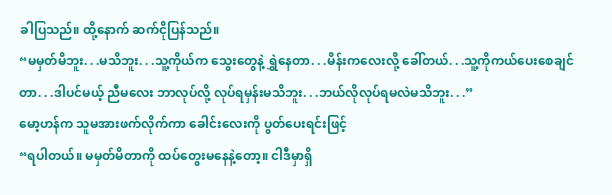ခါပြသည်။ ထို့နောက် ဆက်ငိုပြန်သည်။
“မမှတ်မိဘူး. . .မသိဘူး. . .သူ့ကိုယ်က သွေးတွေနဲ့ ရွှဲနေတာ. . .မိန်းကလေးလို့ ခေါ်တယ်. . .သူ့ကိုကယ်ပေးစေချင်တာ. . .ဒါပင်မယ့် ညီမလေး ဘာလုပ်လို့ လုပ်ရမှန်းမသိဘူး. . .ဘယ်လိုလုပ်ရမလဲမသိဘူး. . .”
မော့ဟန်က သူမအားဖက်လိုက်ကာ ခေါင်းလေးကို ပွတ်ပေးရင်းဖြင့်
“ရပါတယ်။ မမှတ်မိတာကို ထပ်တွေးမနေနဲ့တော့။ ငါဒီမှာရှိ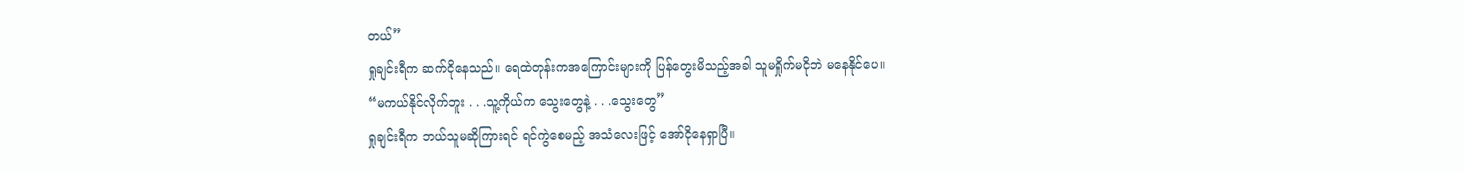တယ်”
ရှုချင်းရီက ဆက်ငိုနေသည်။ ရေထဲတုန်းကအကြောင်းများကို ပြန်တွေးမိသည့်အခါ သူမရှိုက်မငိုဘဲ မနေနိုင်ပေ။
“မကယ်နိုင်လိုက်ဘူး . . .သူ့ကိုယ်က သွေးတွေနဲ့ . . .သွေးတွေ”
ရှုချင်းရီက ဘယ်သူမဆိုကြားရင် ရင်ကွဲစေမည့် အသံလေးဖြင့် အော်ငိုနေရှာပြီ။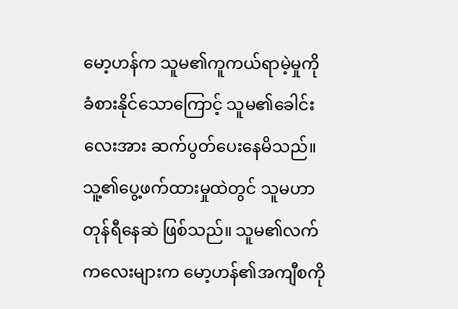မော့ဟန်က သူမ၏ကူကယ်ရာမဲ့မှုကို ခံစားနိုင်သောကြောင့် သူမ၏ခေါင်းလေးအား ဆက်ပွတ်ပေးနေမိသည်။ သူ့၏ပွေ့ဖက်ထားမှုထဲတွင် သူမဟာ တုန်ရီနေဆဲ ဖြစ်သည်။ သူမ၏လက်ကလေးများက မော့ဟန်၏အကျီစကို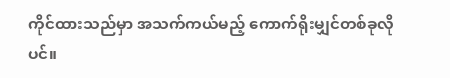ကိုင်ထားသည်မှာ အသက်ကယ်မည့် ကောက်ရိုးမျှင်တစ်ခုလိုပင်။